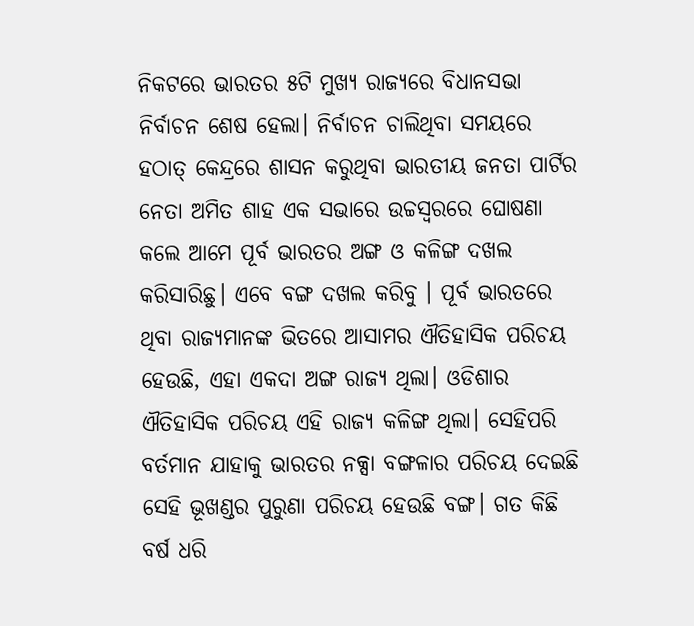ନିକଟରେ ଭାରତର ୫ଟି ମୁଖ୍ୟ ରାଜ୍ୟରେ ବିଧାନସଭା ନିର୍ବାଚନ ଶେଷ ହେଲା। ନିର୍ବାଚନ ଚାଲିଥିବା ସମୟରେ ହଠାତ୍ କେନ୍ଦ୍ରରେ ଶାସନ କରୁଥିବା ଭାରତୀୟ ଜନତା ପାର୍ଟିର ନେତା ଅମିତ ଶାହ ଏକ ସଭାରେ ଉଚ୍ଚସ୍ୱରରେ ଘୋଷଣା କଲେ ଆମେ ପୂର୍ବ ଭାରତର ଅଙ୍ଗ ଓ କଳିଙ୍ଗ ଦଖଲ କରିସାରିଛୁ। ଏବେ ବଙ୍ଗ ଦଖଲ କରିବୁ । ପୂର୍ବ ଭାରତରେ ଥିବା ରାଜ୍ୟମାନଙ୍କ ଭିତରେ ଆସାମର ଐତିହାସିକ ପରିଚୟ ହେଉଛି, ଏହା ଏକଦା ଅଙ୍ଗ ରାଜ୍ୟ ଥିଲା। ଓଡିଶାର ଐତିହାସିକ ପରିଚୟ ଏହି ରାଜ୍ୟ କଳିଙ୍ଗ ଥିଲା। ସେହିପରି ବର୍ତମାନ ଯାହାକୁ ଭାରତର ନକ୍ସା ବଙ୍ଗଳାର ପରିଚୟ ଦେଇଛି ସେହି ଭୂଖଣ୍ଡର ପୁରୁଣା ପରିଚୟ ହେଉଛି ବଙ୍ଗ। ଗତ କିଛି ବର୍ଷ ଧରି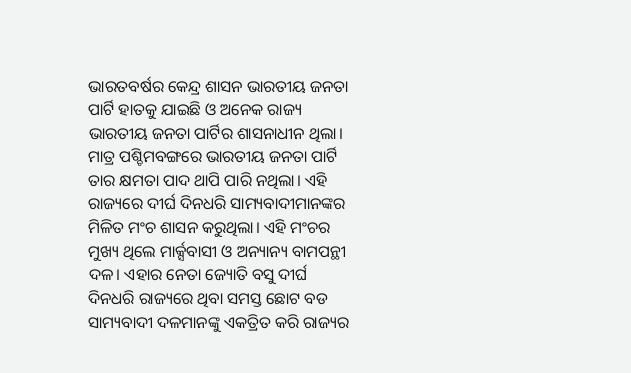ଭାରତବର୍ଷର କେନ୍ଦ୍ର ଶାସନ ଭାରତୀୟ ଜନତା ପାର୍ଟି ହାତକୁ ଯାଇଛି ଓ ଅନେକ ରାଜ୍ୟ ଭାରତୀୟ ଜନତା ପାର୍ଟିର ଶାସନାଧୀନ ଥିଲା। ମାତ୍ର ପଶ୍ଚିମବଙ୍ଗରେ ଭାରତୀୟ ଜନତା ପାର୍ଟି ତାର କ୍ଷମତା ପାଦ ଥାପି ପାରି ନଥିଲା। ଏହି ରାଜ୍ୟରେ ଦୀର୍ଘ ଦିନଧରି ସାମ୍ୟବାଦୀମାନଙ୍କର ମିଳିତ ମଂଚ ଶାସନ କରୁଥିଲା। ଏହି ମଂଚର ମୁଖ୍ୟ ଥିଲେ ମାର୍କ୍ସବାସୀ ଓ ଅନ୍ୟାନ୍ୟ ବାମପନ୍ଥୀ ଦଳ। ଏହାର ନେତା ଜ୍ୟୋତି ବସୁ ଦୀର୍ଘ ଦିନଧରି ରାଜ୍ୟରେ ଥିବା ସମସ୍ତ ଛୋଟ ବଡ ସାମ୍ୟବାଦୀ ଦଳମାନଙ୍କୁ ଏକତ୍ରିତ କରି ରାଜ୍ୟର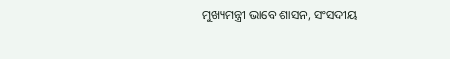ମୁଖ୍ୟମନ୍ତ୍ରୀ ଭାବେ ଶାସନ, ସଂସଦୀୟ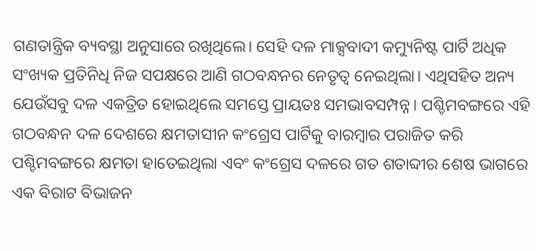ଗଣତାନ୍ତ୍ରିକ ବ୍ୟବସ୍ଥା ଅନୁସାରେ ରଖିଥିଲେ। ସେହି ଦଳ ମାକ୍ସବାଦୀ କମ୍ୟୁନିଷ୍ଟ ପାର୍ଟି ଅଧିକ ସଂଖ୍ୟକ ପ୍ରତିନିଧି ନିଜ ସପକ୍ଷରେ ଆଣି ଗଠବନ୍ଧନର ନେତୃତ୍ୱ ନେଇଥିଲା। ଏଥିସହିତ ଅନ୍ୟ ଯେଉଁସବୁ ଦଳ ଏକତ୍ରିତ ହୋଇଥିଲେ ସମସ୍ତେ ପ୍ରାୟତଃ ସମଭାବସମ୍ପନ୍ନ। ପଶ୍ଚିମବଙ୍ଗରେ ଏହି ଗଠବନ୍ଧନ ଦଳ ଦେଶରେ କ୍ଷମତାସୀନ କଂଗ୍ରେସ ପାର୍ଟିକୁ ବାରମ୍ବାର ପରାଜିତ କରି ପଶ୍ଚିମବଙ୍ଗରେ କ୍ଷମତା ହାତେଇଥିଲା ଏବଂ କଂଗ୍ରେସ ଦଳରେ ଗତ ଶତାବ୍ଦୀର ଶେଷ ଭାଗରେ ଏକ ବିରାଟ ବିଭାଜନ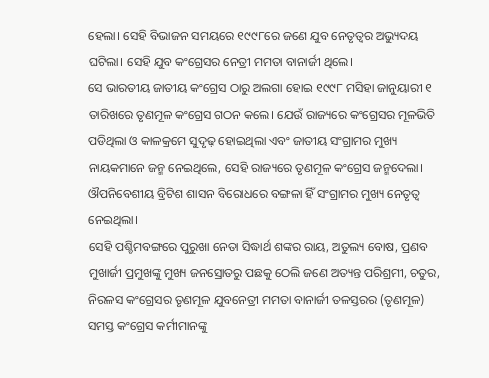ହେଲା। ସେହି ବିଭାଜନ ସମୟରେ ୧୯୯୮ରେ ଜଣେ ଯୁବ ନେତୃତ୍ୱର ଅଭ୍ୟୁଦୟ ଘଟିଲା। ସେହି ଯୁବ କଂଗ୍ରେସର ନେତ୍ରୀ ମମତା ବାନାର୍ଜୀ ଥିଲେ।
ସେ ଭାରତୀୟ ଜାତୀୟ କଂଗ୍ରେସ ଠାରୁ ଅଲଗା ହୋଇ ୧୯୯୮ ମସିହା ଜାନୁୟାରୀ ୧ ତାରିଖରେ ତୃଣମୂଳ କଂଗ୍ରେସ ଗଠନ କଲେ। ଯେଉଁ ରାଜ୍ୟରେ କଂଗ୍ରେସର ମୂଳଭିତି ପଡିଥିଲା ଓ କାଳକ୍ରମେ ସୁଦୃଢ଼ ହୋଇଥିଲା ଏବଂ ଜାତୀୟ ସଂଗ୍ରାମର ମୁଖ୍ୟ ନାୟକମାନେ ଜନ୍ମ ନେଇଥିଲେ, ସେହି ରାଜ୍ୟରେ ତୃଣମୂଳ କଂଗ୍ରେସ ଜନ୍ମଦେଲା। ଔପନିବେଶୀୟ ବ୍ରିଟିଶ ଶାସନ ବିରୋଧରେ ବଙ୍ଗଳା ହିଁ ସଂଗ୍ରାମର ମୁଖ୍ୟ ନେତୃତ୍ୱ ନେଇଥିଲା।
ସେହି ପଶ୍ଚିମବଙ୍ଗରେ ପୁରୁଖା ନେତା ସିଦ୍ଧାର୍ଥ ଶଙ୍କର ରାୟ, ଅତୁଲ୍ୟ ବୋଷ, ପ୍ରଣବ ମୁଖାର୍ଜୀ ପ୍ରମୁଖଙ୍କୁ ମୁଖ୍ୟ ଜନସ୍ରୋତରୁ ପଛକୁ ଠେଲି ଜଣେ ଅତ୍ୟନ୍ତ ପରିଶ୍ରମୀ, ଚତୁର, ନିରଳସ କଂଗ୍ରେସର ତୃଣମୂଳ ଯୁବନେତ୍ରୀ ମମତା ବାନାର୍ଜୀ ତଳସ୍ତରର (ତୃଣମୂଳ) ସମସ୍ତ କଂଗ୍ରେସ କର୍ମୀମାନଙ୍କୁ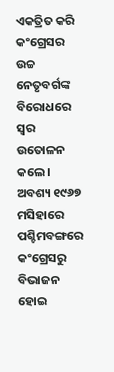ଏକତ୍ରିତ କରି କଂଗ୍ରେସର ଉଚ୍ଚ ନେତୃବର୍ଗଙ୍କ ବିରୋଧରେ ସ୍ୱର ଉତୋଳନ କଲେ । ଅବଶ୍ୟ ୧୯୬୭ ମସିହାରେ ପଶ୍ଚିମବଙ୍ଗରେ କଂଗ୍ରେସରୁ ବିଭାଜନ ହୋଇ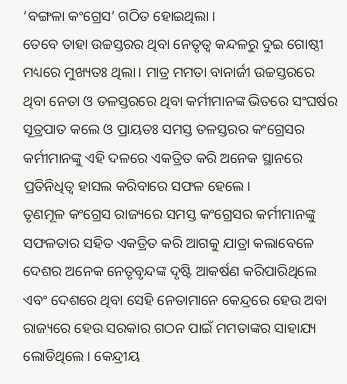‘ବଙ୍ଗଳା କଂଗ୍ରେସ’ ଗଠିତ ହୋଇଥିଲା ।
ତେବେ ତାହା ଉଚ୍ଚସ୍ତରର ଥିବା ନେତୃତ୍ୱ କନ୍ଦଳରୁ ଦୁଇ ଗୋଷ୍ଠୀ ମଧ୍ୟରେ ମୁଖ୍ୟତଃ ଥିଲା। ମାତ୍ର ମମତା ବାନାର୍ଜୀ ଉଚ୍ଚସ୍ତରରେ ଥିବା ନେତା ଓ ତଳସ୍ତରରେ ଥିବା କର୍ମୀମାନଙ୍କ ଭିତରେ ସଂଘର୍ଷର ସୂତ୍ରପାତ କଲେ ଓ ପ୍ରାୟତଃ ସମସ୍ତ ତଳସ୍ତରର କଂଗ୍ରେସର କର୍ମୀମାନଙ୍କୁ ଏହି ଦଳରେ ଏକତ୍ରିତ କରି ଅନେକ ସ୍ଥାନରେ ପ୍ରତିନିଧିତ୍ୱ ହାସଲ କରିବାରେ ସଫଳ ହେଲେ।
ତୃଣମୂଳ କଂଗ୍ରେସ ରାଜ୍ୟରେ ସମସ୍ତ କଂଗ୍ରେସର କର୍ମୀମାନଙ୍କୁ ସଫଳତାର ସହିତ ଏକତ୍ରିତ କରି ଆଗକୁ ଯାତ୍ରା କଲାବେଳେ ଦେଶର ଅନେକ ନେତୃବୃନ୍ଦଙ୍କ ଦୃଷ୍ଟି ଆକର୍ଷଣ କରିପାରିଥିଲେ ଏବଂ ଦେଶରେ ଥିବା ସେହି ନେତାମାନେ କେନ୍ଦ୍ରରେ ହେଉ ଅବା ରାଜ୍ୟରେ ହେଉ ସରକାର ଗଠନ ପାଇଁ ମମତାଙ୍କର ସାହାଯ୍ୟ ଲୋଡିଥିଲେ। କେନ୍ଦ୍ରୀୟ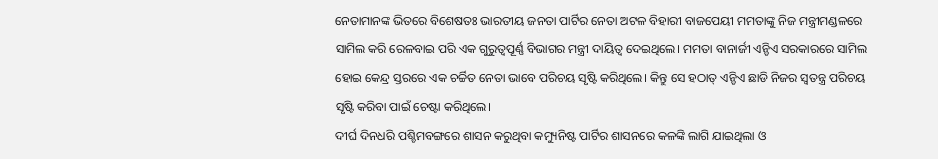ନେତାମାନଙ୍କ ଭିତରେ ବିଶେଷତଃ ଭାରତୀୟ ଜନତା ପାର୍ଟିର ନେତା ଅଟଳ ବିହାରୀ ବାଜପେୟୀ ମମତାଙ୍କୁ ନିଜ ମନ୍ତ୍ରୀମଣ୍ଡଳରେ ସାମିଲ କରି ରେଳବାଇ ପରି ଏକ ଗୁରୁତ୍ୱପୂର୍ଣ୍ଣ ବିଭାଗର ମନ୍ତ୍ରୀ ଦାୟିତ୍ୱ ଦେଇଥିଲେ। ମମତା ବାନାର୍ଜୀ ଏନ୍ଡିଏ ସରକାରରେ ସାମିଲ ହୋଇ କେନ୍ଦ୍ର ସ୍ତରରେ ଏକ ଚର୍ଚ୍ଚିତ ନେତା ଭାବେ ପରିଚୟ ସୃଷ୍ଟି କରିଥିଲେ। କିନ୍ତୁ ସେ ହଠାତ୍ ଏନ୍ଡିଏ ଛାଡି ନିଜର ସ୍ୱତନ୍ତ୍ର ପରିଚୟ ସୃଷ୍ଟି କରିବା ପାଇଁ ଚେଷ୍ଟା କରିଥିଲେ।
ଦୀର୍ଘ ଦିନଧରି ପଶ୍ଚିମବଙ୍ଗରେ ଶାସନ କରୁଥିବା କମ୍ୟୁନିଷ୍ଟ ପାର୍ଟିର ଶାସନରେ କଳଙ୍କି ଲାଗି ଯାଇଥିଲା ଓ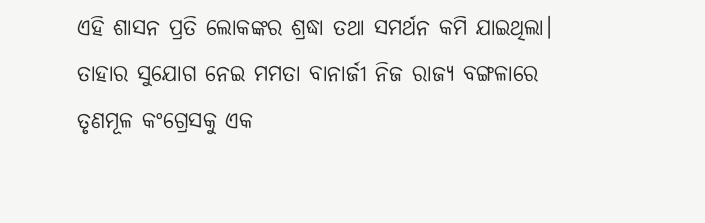ଏହି ଶାସନ ପ୍ରତି ଲୋକଙ୍କର ଶ୍ରଦ୍ଧା ତଥା ସମର୍ଥନ କମି ଯାଇଥିଲା। ତାହାର ସୁଯୋଗ ନେଇ ମମତା ବାନାର୍ଜୀ ନିଜ ରାଜ୍ୟ ବଙ୍ଗଳାରେ ତୃଣମୂଳ କଂଗ୍ରେସକୁ ଏକ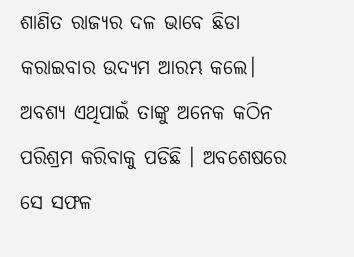ଶାଣିତ ରାଜ୍ୟର ଦଳ ଭାବେ ଛିଡା କରାଇବାର ଉଦ୍ୟମ ଆରମ୍ଭ କଲେ। ଅବଶ୍ୟ ଏଥିପାଇଁ ତାଙ୍କୁ ଅନେକ କଠିନ ପରିଶ୍ରମ କରିବାକୁ ପଡିଛି । ଅବଶେଷରେ ସେ ସଫଳ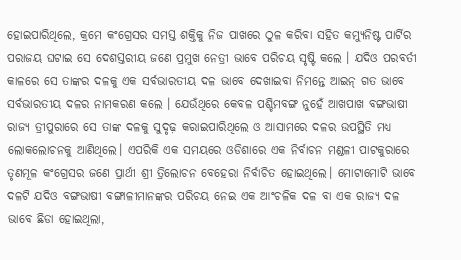ହୋଇପାରିଥିଲେ, କ୍ରମେ କଂଗ୍ରେସର ସମସ୍ତ ଶକ୍ତିକୁ ନିଜ ପାଖରେ ଠୁଳ କରିବା ସହିତ କମ୍ୟୁନିଷ୍ଟ ପାର୍ଟିର ପରାଜୟ ଘଟାଇ ସେ ଦେଶସ୍ତରୀୟ ଜଣେ ପ୍ରମୁଖ ନେତ୍ରୀ ଭାବେ ପରିଚୟ ସୃଷ୍ଟି କଲେ । ଯଦିଓ ପରବର୍ତୀ କାଳରେ ସେ ତାଙ୍କର ଦଳକୁ ଏକ ସର୍ବଭାରତୀୟ ଦଳ ଭାବେ ଦେଖାଇବା ନିମନ୍ତେ ଆଇନ୍ ଗତ ଭାବେ ସର୍ବଭାରତୀୟ ଦଳର ନାମକରଣ କଲେ । ଯେଉଁଥିରେ କେବଳ ପଶ୍ଚିମବଙ୍ଗ ନୁହେଁ ଆଖପାଖ ବଙ୍ଗଭାଷୀ ରାଜ୍ୟ ତ୍ରୀପୁରାରେ ସେ ତାଙ୍କ ଦଳକୁ ସୁଦୃଢ଼ କରାଇପାରିଥିଲେ ଓ ଆସାମରେ ଦଳର ଉପସ୍ଥିତି ମଧ୍ୟ ଲୋକଲୋଚନକୁ ଆଣିଥିଲେ। ଏପରିକି ଏକ ସମୟରେ ଓଡିଶାରେ ଏକ ନିର୍ବାଚନ ମଣ୍ଡଳୀ ପାଟକୁରାରେ ତୃଣମୂଳ କଂଗ୍ରେସର ଜଣେ ପ୍ରାର୍ଥୀ ଶ୍ରୀ ତ୍ରିଲୋଚନ ବେହେରା ନିର୍ବାଚିତ ହୋଇଥିଲେ। ମୋଟାମୋଟି ଭାବେ ଦଳଟି ଯଦିଓ ବଙ୍ଗଭାଷୀ ବଙ୍ଗାଳୀମାନଙ୍କର ପରିଚୟ ନେଇ ଏକ ଆଂଚଳିକ ଦଳ ବା ଏକ ରାଜ୍ୟ ଦଳ ଭାବେ ଛିଡା ହୋଇଥିଲା,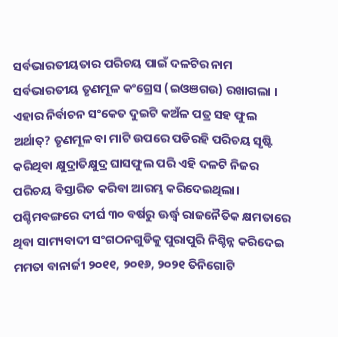ସର୍ବଭାରତୀୟତାର ପରିଚୟ ପାଇଁ ଦଳଟିର ନାମ ସର୍ବଭାରତୀୟ ତୃଣମୂଳ କଂଗ୍ରେସ (ଇଓଞଗଉ) ରଖାଗଲା । ଏହାର ନିର୍ବାଚନ ସଂକେତ ଦୁଇଟି କଅଁଳ ପତ୍ର ସହ ଫୁଲ ଅର୍ଥାତ୍? ତୃଣମୂଳ ବା ମାଟି ଉପରେ ପଡିରହି ପରିଚୟ ସୃଷ୍ଟି କରିଥିବା କ୍ଷୁଦ୍ରାତିକ୍ଷୁଦ୍ର ଘାସଫୁଲ ପରି ଏହି ଦଳଟି ନିଜର ପରିଚୟ ବିସ୍ତାରିତ କରିବା ଆରମ୍ଭ କରିଦେଇଥିଲା।
ପଶ୍ଚିମବଙ୍ଗରେ ଦୀର୍ଘ ୩୦ ବର୍ଷରୁ ଊର୍ଦ୍ଧ୍ୱ ରାଜନୈତିକ କ୍ଷମତାରେ ଥିବା ସାମ୍ୟବାଦୀ ସଂଗଠନଗୁଡିକୁ ପୁରାପୁରି ନିଶ୍ଚିନ୍ନ କରିଦେଇ ମମତା ବାନାର୍ଜୀ ୨୦୧୧, ୨୦୧୬, ୨୦୨୧ ତିନିଗୋଟି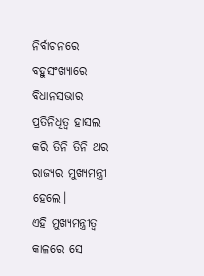ନିର୍ବାଚନରେ ବହୁସଂଖ୍ୟାରେ ବିଧାନସଭାର ପ୍ରତିନିଧିତ୍ୱ ହାସଲ କରି ତିନି ତିନି ଥର ରାଜ୍ୟର ମୁଖ୍ୟମନ୍ତ୍ରୀ ହେଲେ।
ଏହି ମୁଖ୍ୟମନ୍ତ୍ରୀତ୍ୱ କାଳରେ ସେ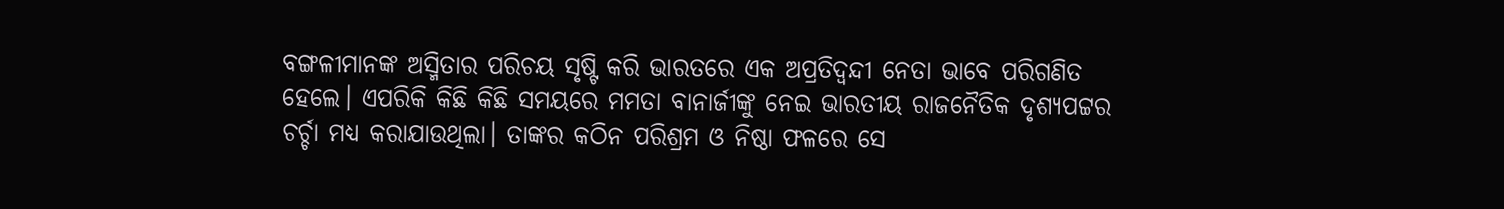ବଙ୍ଗଳୀମାନଙ୍କ ଅସ୍ମିତାର ପରିଚୟ ସୃଷ୍ଟି କରି ଭାରତରେ ଏକ ଅପ୍ରତିଦ୍ୱନ୍ଦୀ ନେତା ଭାବେ ପରିଗଣିତ ହେଲେ। ଏପରିକି କିଛି କିଛି ସମୟରେ ମମତା ବାନାର୍ଜୀଙ୍କୁ ନେଇ ଭାରତୀୟ ରାଜନୈତିକ ଦୃଶ୍ୟପଟ୍ଟର ଚର୍ଚ୍ଚା ମଧ୍ୟ କରାଯାଉଥିଲା। ତାଙ୍କର କଠିନ ପରିଶ୍ରମ ଓ ନିଷ୍ଠା ଫଳରେ ସେ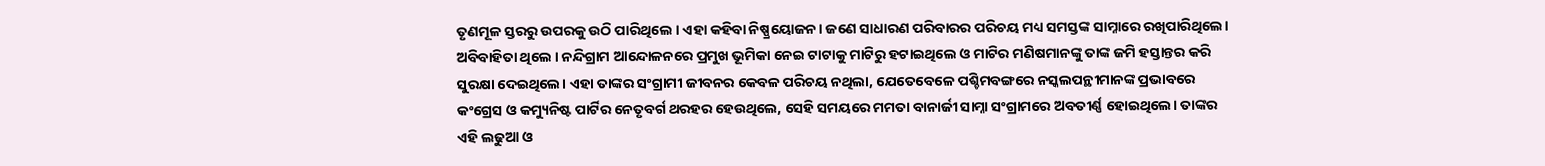ତୃଣମୂଳ ସ୍ତରରୁ ଉପରକୁ ଉଠି ପାରିଥିଲେ । ଏହା କହିବା ନିଷ୍ପ୍ରୟୋଜନ। ଜଣେ ସାଧାରଣ ପରିବାରର ପରିଚୟ ମଧ୍ୟ ସମସ୍ତଙ୍କ ସାମ୍ନାରେ ରଖିପାରିଥିଲେ। ଅବିବାହିତା ଥିଲେ । ନନ୍ଦିଗ୍ରାମ ଆନ୍ଦୋଳନରେ ପ୍ରମୁଖ ଭୂମିକା ନେଇ ଟାଟାକୁ ମାଟିରୁ ହଟାଇଥିଲେ ଓ ମାଟିର ମଣିଷମାନଙ୍କୁ ତାଙ୍କ ଜମି ହସ୍ତାନ୍ତର କରି ସୁରକ୍ଷା ଦେଇଥିଲେ। ଏହା ତାଙ୍କର ସଂଗ୍ରାମୀ ଜୀବନର କେବଳ ପରିଚୟ ନଥିଲା, ଯେତେବେଳେ ପଶ୍ଚିମବଙ୍ଗରେ ନସ୍କଲପନ୍ଥୀମାନଙ୍କ ପ୍ରଭାବରେ କଂଗ୍ରେସ ଓ କମ୍ୟୁନିଷ୍ଟ ପାର୍ଟିର ନେତୃବର୍ଗ ଥରହର ହେଉଥିଲେ, ସେହି ସମୟରେ ମମତା ବାନାର୍ଜୀ ସାମ୍ନା ସଂଗ୍ରାମରେ ଅବତୀର୍ଣ୍ଣ ହୋଇଥିଲେ। ତାଙ୍କର ଏହି ଲଢୁଆ ଓ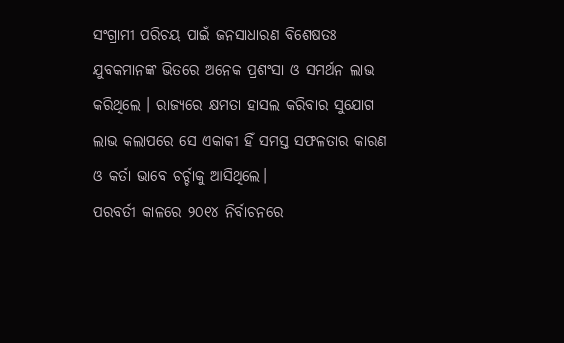ସଂଗ୍ରାମୀ ପରିଚୟ ପାଇଁ ଜନସାଧାରଣ ବିଶେଷତଃ ଯୁବକମାନଙ୍କ ଭିତରେ ଅନେକ ପ୍ରଶଂସା ଓ ସମର୍ଥନ ଲାଭ କରିଥିଲେ । ରାଜ୍ୟରେ କ୍ଷମତା ହାସଲ କରିବାର ସୁଯୋଗ ଲାଭ କଲାପରେ ସେ ଏକାକୀ ହିଁ ସମସ୍ତ ସଫଳତାର କାରଣ ଓ କର୍ତା ଭାବେ ଚର୍ଚ୍ଚାକୁ ଆସିଥିଲେ।
ପରବର୍ତୀ କାଳରେ ୨୦୧୪ ନିର୍ବାଚନରେ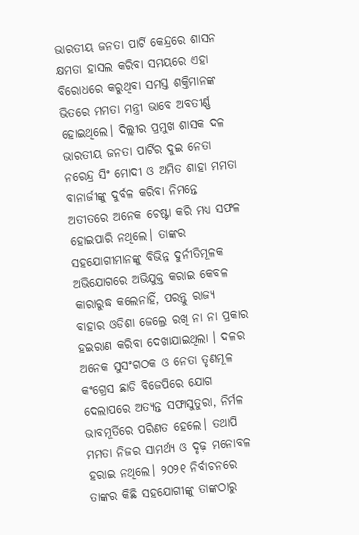ଭାରତୀୟ ଜନତା ପାର୍ଟି କେନ୍ଦ୍ରରେ ଶାସନ କ୍ଷମତା ହାସଲ କରିବା ସମୟରେ ଏହା ବିରୋଧରେ କରୁଥିବା ସମସ୍ତ ଶକ୍ତିମାନଙ୍କ ଭିତରେ ମମତା ମନ୍ତ୍ରୀ ଭାବେ ଅବତୀର୍ଣ୍ଣ ହୋଇଥିଲେ। ଦିଲ୍ଲୀର ପ୍ରମୁଖ ଶାସକ ଦଳ ଭାରତୀୟ ଜନତା ପାର୍ଟିର ଦୁଇ ନେତା ନରେନ୍ଦ୍ର ସିଂ ମୋଦୀ ଓ ଅମିତ ଶାହା ମମତା ବାନାର୍ଜୀଙ୍କୁ ଦୁର୍ବଳ କରିବା ନିମନ୍ତେ ଅତୀତରେ ଅନେକ ଚେଷ୍ଟା କରି ମଧ୍ୟ ସଫଳ ହୋଇପାରି ନଥିଲେ। ତାଙ୍କର ସହଯୋଗୀମାନଙ୍କୁ ବିଭିନ୍ନ ଦୁର୍ନୀତିମୂଳକ ଅଭିଯୋଗରେ ଅଭିଯୁକ୍ତ କରାଇ କେବଳ କାରାରୁଦ୍ଧ କଲେନାହିଁ, ପରନ୍ତୁ ରାଜ୍ୟ ବାହାର ଓଡିଶା ଜେଲ୍ରେ ରଖି ନା ନା ପ୍ରକାର ହଇରାଣ କରିବା ଦେଖାଯାଇଥିଲା । ଦଳର ଅନେକ ସୁସଂଗଠକ ଓ ନେତା ତୃଣମୂଳ କଂଗ୍ରେସ ଛାଡି ବିଜେପିରେ ଯୋଗ ଦେଲାପରେ ଅତ୍ୟନ୍ତ ସଫାସୁତୁରା, ନିର୍ମଳ ଭାବମୂର୍ତିରେ ପରିଣତ ହେଲେ। ତଥାପି ମମତା ନିଜର ସାମର୍ଥ୍ୟ ଓ ଦୃଢ଼ ମନୋବଳ ହରାଇ ନଥିଲେ। ୨୦୨୧ ନିର୍ବାଚନରେ ତାଙ୍କର କିଛି ସହଯୋଗୀଙ୍କୁ ତାଙ୍କଠାରୁ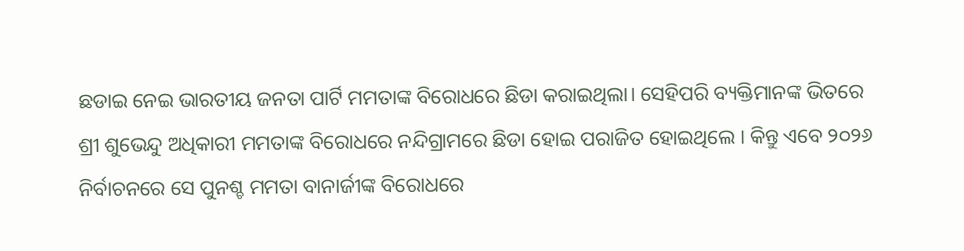ଛଡାଇ ନେଇ ଭାରତୀୟ ଜନତା ପାର୍ଟି ମମତାଙ୍କ ବିରୋଧରେ ଛିଡା କରାଇଥିଲା। ସେହିପରି ବ୍ୟକ୍ତିମାନଙ୍କ ଭିତରେ ଶ୍ରୀ ଶୁଭେନ୍ଦୁ ଅଧିକାରୀ ମମତାଙ୍କ ବିରୋଧରେ ନନ୍ଦିଗ୍ରାମରେ ଛିଡା ହୋଇ ପରାଜିତ ହୋଇଥିଲେ । କିନ୍ତୁ ଏବେ ୨୦୨୬ ନିର୍ବାଚନରେ ସେ ପୁନଶ୍ଚ ମମତା ବାନାର୍ଜୀଙ୍କ ବିରୋଧରେ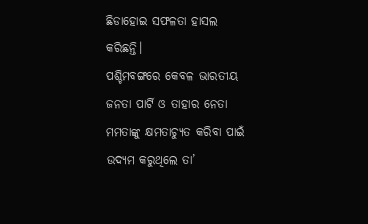ଛିଡାହୋଇ ସଫଳତା ହାସଲ କରିଛନ୍ତି।
ପଶ୍ଚିମବଙ୍ଗରେ କେବଳ ଭାରତୀୟ ଜନତା ପାର୍ଟି ଓ ତାହାର ନେତା ମମତାଙ୍କୁ କ୍ଷମତାଚ୍ୟୁତ କରିବା ପାଇଁ ଉଦ୍ୟମ କରୁଥିଲେ ତା’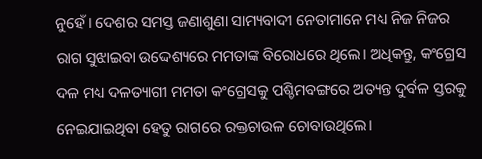ନୁହେଁ। ଦେଶର ସମସ୍ତ ଜଣାଶୁଣା ସାମ୍ୟବାଦୀ ନେତାମାନେ ମଧ୍ୟ ନିଜ ନିଜର ରାଗ ସୁଝାଇବା ଉଦ୍ଦେଶ୍ୟରେ ମମତାଙ୍କ ବିରୋଧରେ ଥିଲେ। ଅଧିକନ୍ତୁ, କଂଗ୍ରେସ ଦଳ ମଧ୍ୟ ଦଳତ୍ୟାଗୀ ମମତା କଂଗ୍ରେସକୁ ପଶ୍ଚିମବଙ୍ଗରେ ଅତ୍ୟନ୍ତ ଦୁର୍ବଳ ସ୍ତରକୁ ନେଇଯାଇଥିବା ହେତୁ ରାଗରେ ରକ୍ତଚାଉଳ ଚୋବାଉଥିଲେ।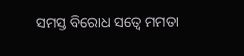ସମସ୍ତ ବିରୋଧ ସତ୍ୱେ ମମତା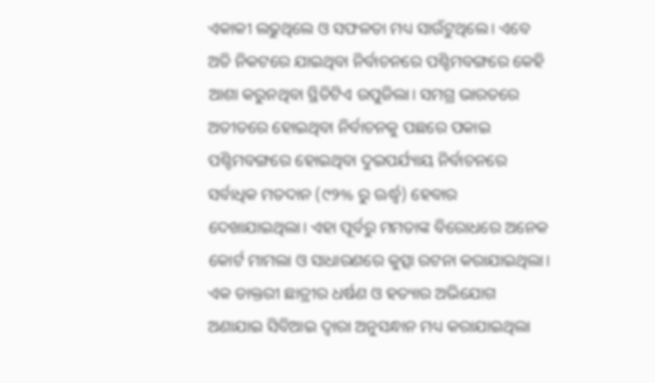ଏକାକୀ ଲଢୁଥିଲେ ଓ ସଫଳତା ମଧ୍ୟ ସାଉଁଟୁଥିଲେ। ଏବେ ଅତି ନିକଟରେ ଯାଇଥିବା ନିର୍ବାଚନରେ ପଶ୍ଚିମବଙ୍ଗରେ କେହି ଆଶା କରୁନଥିବା ସ୍ଥିତିଟିଏ ଉପୁଜିଲା। ସମଗ୍ର ଭାରତରେ ଅତୀତରେ ହୋଇଥିବା ନିର୍ବାଚନକୁ ପଛରେ ପକାଇ ପଶ୍ଚିମବଙ୍ଗରେ ହୋଇଥିବା ଦୁଇପର୍ଯ୍ୟାୟ ନିର୍ବାଚନରେ ସର୍ବାଧିକ ମତଦାନ (୯୨% ରୁ ଊର୍ଦ୍ଧ୍ୱ) ହେବାର ଦେଖାଯାଇଥିଲା। ଏହା ପୂର୍ବରୁ ମମତାଙ୍କ ବିରୋଧରେ ଅନେକ କୋର୍ଟ ମାମଲା ଓ ସାଧାରଣରେ କୁତ୍ସା ରଟନା କରାଯାଇଥିଲା। ଏକ ଡାକ୍ତରୀ ଛାତ୍ରୀର ଧର୍ଷଣ ଓ ହତ୍ୟାର ଅଭିଯୋଗ ଅଣାଯାଇ ସିବିଆଇ ଦ୍ୱାରା ଅନୁସନ୍ଧାନ ମଧ୍ୟ କରାଯାଇଥିଲା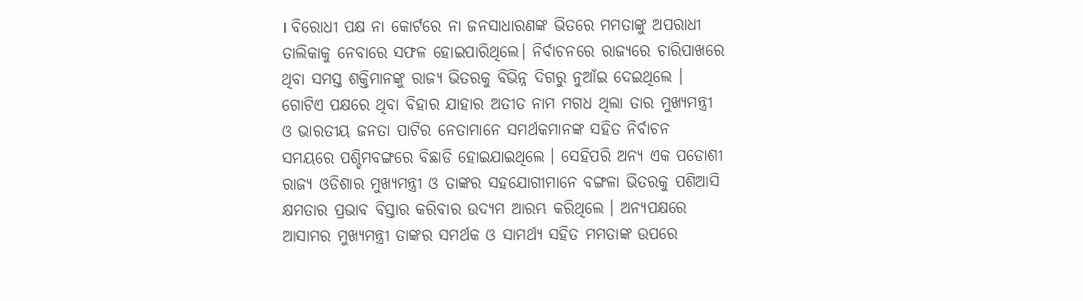। ବିରୋଧୀ ପକ୍ଷ ନା କୋର୍ଟରେ ନା ଜନସାଧାରଣଙ୍କ ଭିତରେ ମମତାଙ୍କୁ ଅପରାଧୀ ତାଲିକାକୁ ନେବାରେ ସଫଳ ହୋଇପାରିଥିଲେ। ନିର୍ବାଚନରେ ରାଜ୍ୟରେ ଚାରିପାଖରେ ଥିବା ସମସ୍ତ ଶକ୍ତିମାନଙ୍କୁ ରାଜ୍ୟ ଭିତରକୁ ବିଭିନ୍ନ ଦିଗରୁ ନୁଆଁଇ ଦେଇଥିଲେ । ଗୋଟିଏ ପକ୍ଷରେ ଥିବା ବିହାର ଯାହାର ଅତୀତ ନାମ ମଗଧ ଥିଲା ତାର ମୁଖ୍ୟମନ୍ତ୍ରୀ ଓ ଭାରତୀୟ ଜନତା ପାଟିର ନେତାମାନେ ସମର୍ଥକମାନଙ୍କ ସହିତ ନିର୍ବାଚନ ସମୟରେ ପଶ୍ଚିମବଙ୍ଗରେ ବିଛାଡି ହୋଇଯାଇଥିଲେ । ସେହିପରି ଅନ୍ୟ ଏକ ପଡୋଶୀ ରାଜ୍ୟ ଓଡିଶାର ମୁଖ୍ୟମନ୍ତ୍ରୀ ଓ ତାଙ୍କର ସହଯୋଗୀମାନେ ବଙ୍ଗଳା ଭିତରକୁ ପଶିଆସି କ୍ଷମତାର ପ୍ରଭାବ ବିସ୍ତାର କରିବାର ଉଦ୍ୟମ ଆରମ୍ଭ କରିଥିଲେ । ଅନ୍ୟପକ୍ଷରେ ଆସାମର ମୁଖ୍ୟମନ୍ତ୍ରୀ ତାଙ୍କର ସମର୍ଥକ ଓ ସାମର୍ଥ୍ୟ ସହିତ ମମତାଙ୍କ ଉପରେ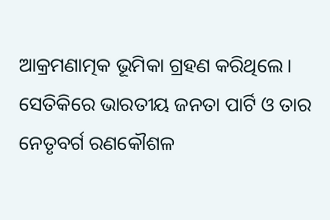ଆକ୍ରମଣାତ୍ମକ ଭୂମିକା ଗ୍ରହଣ କରିଥିଲେ । ସେତିକିରେ ଭାରତୀୟ ଜନତା ପାର୍ଟି ଓ ତାର ନେତୃବର୍ଗ ରଣକୌଶଳ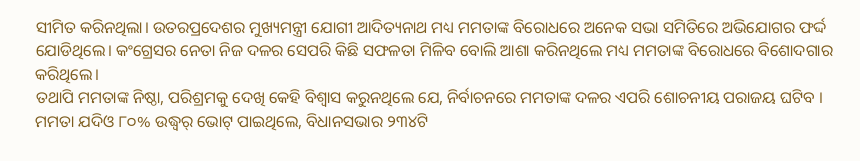ସୀମିତ କରିନଥିଲା। ଉତରପ୍ରଦେଶର ମୁଖ୍ୟମନ୍ତ୍ରୀ ଯୋଗୀ ଆଦିତ୍ୟନାଥ ମଧ୍ୟ ମମତାଙ୍କ ବିରୋଧରେ ଅନେକ ସଭା ସମିତିରେ ଅଭିଯୋଗର ଫର୍ଦ୍ଦ ଯୋଡିଥିଲେ। କଂଗ୍ରେସର ନେତା ନିଜ ଦଳର ସେପରି କିଛି ସଫଳତା ମିଳିବ ବୋଲି ଆଶା କରିନଥିଲେ ମଧ୍ୟ ମମତାଙ୍କ ବିରୋଧରେ ବିଶୋଦଗାର କରିଥିଲେ।
ତଥାପି ମମତାଙ୍କ ନିଷ୍ଠା, ପରିଶ୍ରମକୁ ଦେଖି କେହି ବିଶ୍ୱାସ କରୁନଥିଲେ ଯେ, ନିର୍ବାଚନରେ ମମତାଙ୍କ ଦଳର ଏପରି ଶୋଚନୀୟ ପରାଜୟ ଘଟିବ । ମମତା ଯଦିଓ ୮୦% ଉଦ୍ଧ୍ୱର୍ ଭୋଟ୍ ପାଇଥିଲେ, ବିଧାନସଭାର ୨୩୪ଟି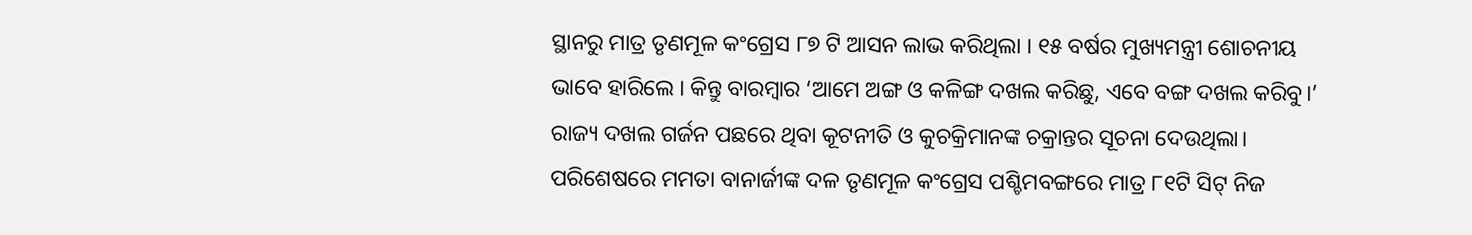ସ୍ଥାନରୁ ମାତ୍ର ତୃଣମୂଳ କଂଗ୍ରେସ ୮୭ ଟି ଆସନ ଲାଭ କରିଥିଲା । ୧୫ ବର୍ଷର ମୁଖ୍ୟମନ୍ତ୍ରୀ ଶୋଚନୀୟ ଭାବେ ହାରିଲେ । କିନ୍ତୁ ବାରମ୍ବାର ‘ଆମେ ଅଙ୍ଗ ଓ କଳିଙ୍ଗ ଦଖଲ କରିଛୁ, ଏବେ ବଙ୍ଗ ଦଖଲ କରିବୁ।’ ରାଜ୍ୟ ଦଖଲ ଗର୍ଜନ ପଛରେ ଥିବା କୂଟନୀତି ଓ କୁଚକ୍ରିମାନଙ୍କ ଚକ୍ରାନ୍ତର ସୂଚନା ଦେଉଥିଲା। ପରିଶେଷରେ ମମତା ବାନାର୍ଜୀଙ୍କ ଦଳ ତୃଣମୂଳ କଂଗ୍ରେସ ପଶ୍ଚିମବଙ୍ଗରେ ମାତ୍ର ୮୧ଟି ସିଟ୍ ନିଜ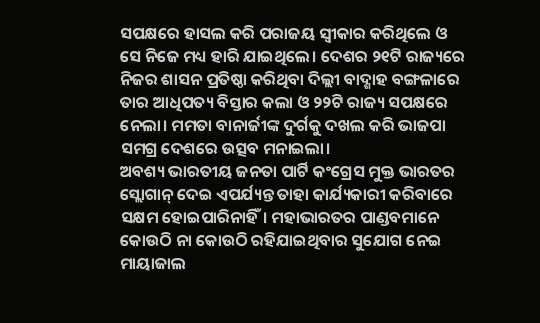ସପକ୍ଷରେ ହାସଲ କରି ପରାଜୟ ସ୍ୱୀକାର କରିଥିଲେ ଓ ସେ ନିଜେ ମଧ୍ୟ ହାରି ଯାଇଥିଲେ। ଦେଶର ୨୧ଟି ରାଜ୍ୟରେ ନିଜର ଶାସନ ପ୍ରତିଷ୍ଠା କରିଥିବା ଦିଲ୍ଲୀ ବାଦ୍ଶାହ ବଙ୍ଗଳାରେ ତାର ଆଧିପତ୍ୟ ବିସ୍ତାର କଲା ଓ ୨୨ଟି ରାଜ୍ୟ ସପକ୍ଷରେ ନେଲା। ମମତା ବାନାର୍ଜୀଙ୍କ ଦୁର୍ଗକୁ ଦଖଲ କରି ଭାଜପା ସମଗ୍ର ଦେଶରେ ଉତ୍ସବ ମନାଇଲା।
ଅବଶ୍ୟ ଭାରତୀୟ ଜନତା ପାର୍ଟି କଂଗ୍ରେସ ମୁକ୍ତ ଭାରତର ସ୍ଲୋଗାନ୍ ଦେଇ ଏପର୍ଯ୍ୟନ୍ତ ତାହା କାର୍ଯ୍ୟକାରୀ କରିବାରେ ସକ୍ଷମ ହୋଇପାରିନାହିଁ। ମହାଭାରତର ପାଣ୍ଡବମାନେ କୋଉଠି ନା କୋଉଠି ରହିଯାଇଥିବାର ସୁଯୋଗ ନେଇ ମାୟାଜାଲ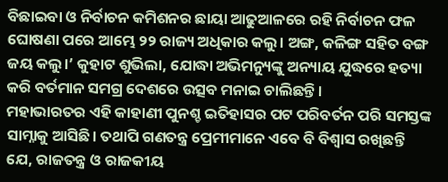ବିଛାଇବା ଓ ନିର୍ବାଚନ କମିଶନର ଛାୟା ଆଢୁଆଳରେ ରହି ନିର୍ବାଚନ ଫଳ ଘୋଷଣା ପରେ ଆମ୍ଭେ ୨୨ ରାଜ୍ୟ ଅଧିକାର କଲୁ। ଅଙ୍ଗ, କଳିଙ୍ଗ ସହିତ ବଙ୍ଗ ଜୟ କଲୁ।’ କୁହାଟ ଶୁଭିଲା, ଯୋଦ୍ଧା ଅଭିମନ୍ୟୁଙ୍କୁ ଅନ୍ୟାୟ ଯୁଦ୍ଧରେ ହତ୍ୟା କରି ବର୍ତମାନ ସମଗ୍ର ଦେଶରେ ଉତ୍ସବ ମନାଇ ଚାଲିଛନ୍ତି।
ମହାଭାରତର ଏହି କାହାଣୀ ପୁନଶ୍ଚ ଇତିହାସର ପଟ ପରିବର୍ତନ ପରି ସମସ୍ତଙ୍କ ସାମ୍ନାକୁ ଆସିଛି। ତଥାପି ଗଣତନ୍ତ୍ର ପ୍ରେମୀମାନେ ଏବେ ବି ବିଶ୍ୱାସ ରଖିଛନ୍ତି ଯେ, ରାଜତନ୍ତ୍ର ଓ ରାଜକୀୟ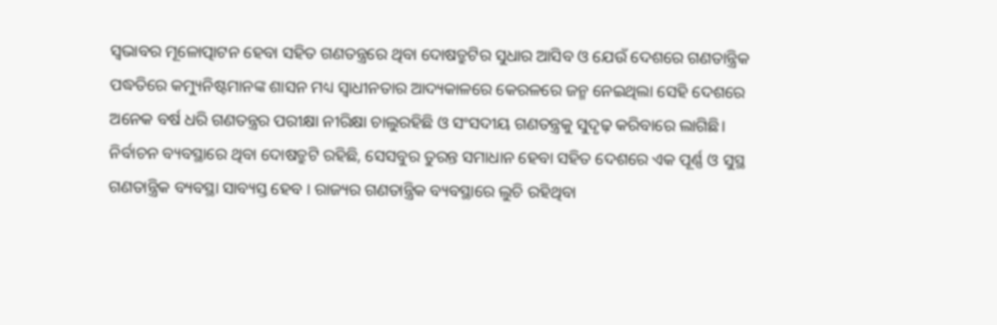ସ୍ୱଭାବର ମୂଳୋତ୍ପାଟନ ହେବା ସହିତ ଗଣତନ୍ତ୍ରରେ ଥିବା ଦୋଷତ୍ରୁଟିର ସୁଧାର ଆସିବ ଓ ଯେଉଁ ଦେଶରେ ଗଣତାନ୍ତ୍ରିକ ପଦ୍ଧତିରେ କମ୍ୟୁନିଷ୍ଟମାନଙ୍କ ଶାସନ ମଧ୍ୟ ସ୍ୱାଧୀନତାର ଆଦ୍ୟକାଳରେ କେରଳରେ ଜନ୍ମ ନେଇଥିଲା ସେହି ଦେଶରେ ଅନେକ ବର୍ଷ ଧରି ଗଣତନ୍ତ୍ରର ପରୀକ୍ଷା ନୀରିକ୍ଷା ଚାଲୁରହିଛି ଓ ସଂସଦୀୟ ଗଣତନ୍ତ୍ରକୁ ସୁଦୃଢ଼ କରିବାରେ ଲାଗିଛି।
ନିର୍ବାଚନ ବ୍ୟବସ୍ଥାରେ ଥିବା ଦୋଷତ୍ରୁଟି ରହିଛି, ସେସବୁର ତୁରନ୍ତ ସମାଧାନ ହେବା ସହିତ ଦେଶରେ ଏକ ପୂର୍ଣ୍ଣ ଓ ସୁସ୍ଥ ଗଣତାନ୍ତ୍ରିକ ବ୍ୟବସ୍ଥା ସାବ୍ୟସ୍ତ ହେବ । ରାଜ୍ୟର ଗଣତାନ୍ତ୍ରିକ ବ୍ୟବସ୍ଥାରେ ଲୁଚି ରହିଥିବା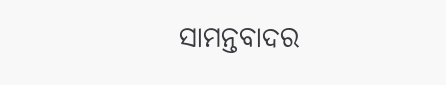ସାମନ୍ତବାଦର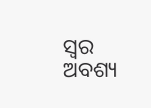ସ୍ୱର ଅବଶ୍ୟ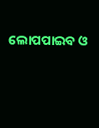ଲୋପପାଇବ ଓ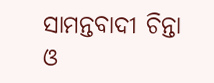ସାମନ୍ତବାଦୀ ଚିନ୍ତା ଓ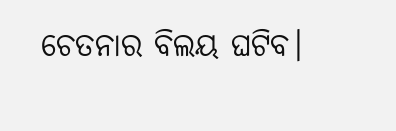ଚେତନାର ବିଲୟ ଘଟିବ।